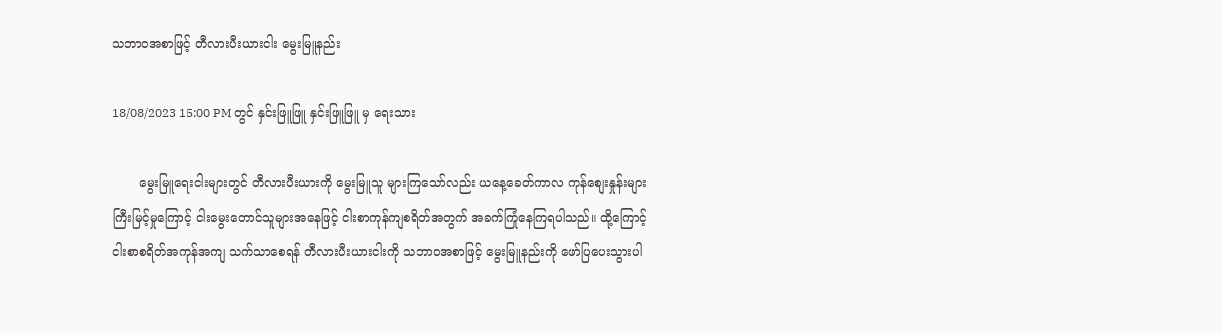သဘာဝအစာဖြင့် တီလားပီးယားငါး မွေးမြူနည်း

18/08/2023 15:00 PM တွင် နှင်းဖြူဖြူ နှင်းဖြူဖြူ မှ ရေးသား

       မွေးမြူရေးငါးများတွင် တီလားပီးယားကို မွေးမြူသူ များကြသော်လည်း ယနေ့ခေတ်ကာလ ကုန်စျေးနှုန်းများကြီးမြင့်မှုကြောင့် ငါးမွေးတောင်သူများအနေဖြင့် ငါးစာကုန်ကျစရိတ်အတွက် အခက်ကြုံနေကြရပါသည်။ ထို့ကြောင့် ငါးစာစရိတ်အကုန်အကျ သက်သာစေရန် တီလားပီးယားငါးကို သဘာဝအစာဖြင့် မွေးမြူနည်းကို ဖော်ပြပေးသွားပါ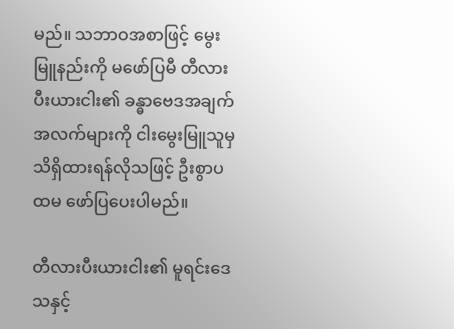မည်။ သဘာဝအစာဖြင့် မွေးမြူနည်းကို မဖော်ပြမီ တီလားပီးယားငါး၏ ခန္ဓာဗေဒအချက်အလက်များကို ငါးမွေးမြူသူမှ သိရှိထားရန်လိုသဖြင့် ဦးစွာပထမ ဖော်ပြပေးပါမည်။

တီလားပီးယားငါး၏ မူရင်းဒေသနှင့်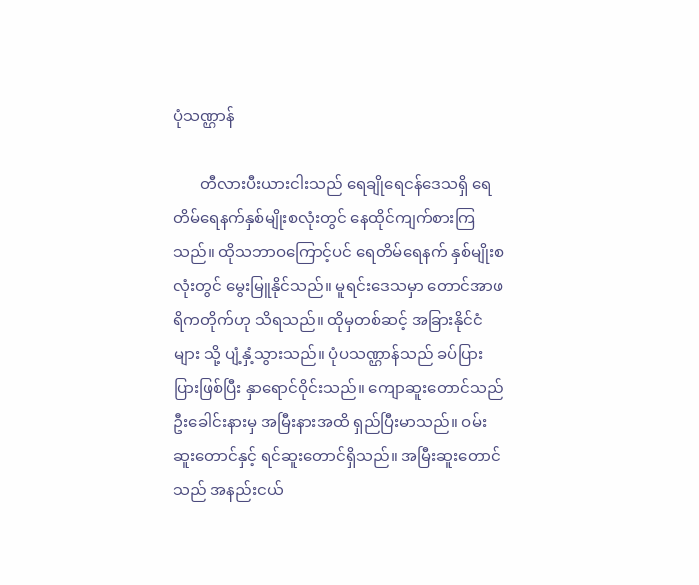ပုံသဏ္ဌာန်

       တီလားပီးယားငါးသည် ရေချိုရေငန်ဒေသရှိ ရေတိမ်ရေနက်နှစ်မျိုးစလုံးတွင် နေထိုင်ကျက်စားကြသည်။ ထိုသဘာဝကြောင့်ပင် ရေတိမ်ရေနက် နှစ်မျိုးစလုံးတွင် မွေးမြူနိုင်သည်။ မူရင်းဒေသမှာ တောင်အာဖရိကတိုက်ဟု သိရသည်။ ထိုမှတစ်ဆင့် အခြားနိုင်ငံများ သို့ ပျံ့နှံ့သွားသည်။ ပုံပသဏ္ဌာန်သည် ခပ်ပြားပြားဖြစ်ပြီး နှာရောင်ဝိုင်းသည်။ ကျောဆူးတောင်သည် ဦးခေါင်းနားမှ အမြီးနားအထိ ရှည်ပြီးမာသည်။ ဝမ်းဆူးတောင်နှင့် ရင်ဆူးတောင်ရှိသည်။ အမြီးဆူးတောင်သည် အနည်းငယ်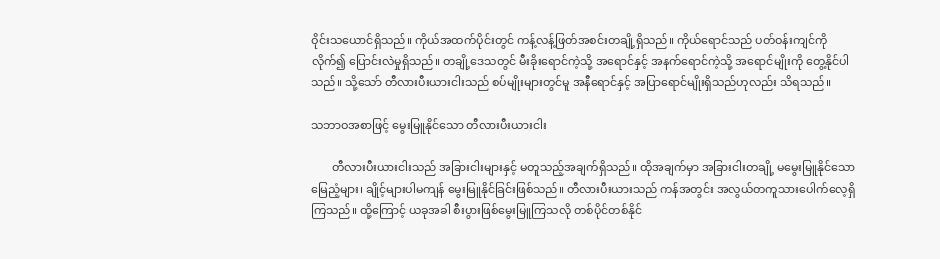ဝိုင်းသယောင်ရှိသည်။ ကိုယ်အထက်ပိုင်းတွင် ကန့်လန့်ဖြတ်အစင်းတချို့ရှိသည်။ ကိုယ်ရောင်သည် ပတ်ဝန်းကျင်ကိုလိုက်၍ ပြောင်းလဲမှုရှိသည်။ တချို့ဒေသတွင် မီးခိုးရောင်ကဲ့သို့ အရောင်နှင့် အနက်ရောင်ကဲ့သို့ အရောင်မျိုးကို တွေ့နိုင်ပါသည်။ သို့သော် တီလားပီးယားငါးသည် စပ်မျိုးများတွင်မူ အနီရောင်နှင့် အပြာရောင်မျိုးရှိသည်ဟုလည်း သိရသည်။

သဘာဝအစာဖြင့် မွေးမြူနိုင်သော တီလားပီးယားငါး

       တီလားပီးယားငါးသည် အခြားငါးများနှင့် မတူသည့်အချက်ရှိသည်။ ထိုအချက်မှာ အခြားငါးတချို့ မမွေးမြူနိုင်သော မြေညံ့များ၊ ချိုင့်များပါမကျန် မွေးမြူနိုင်ခြင်းဖြစ်သည်။ တီလားပီးယားသည် ကန်အတွင်း အလွယ်တကူသားပေါက်လေ့ရှိကြသည်။ ထို့ကြောင့် ယခုအခါ စီးပွားဖြစ်မွေးမြူကြသလို တစ်ပိုင်တစ်နိုင်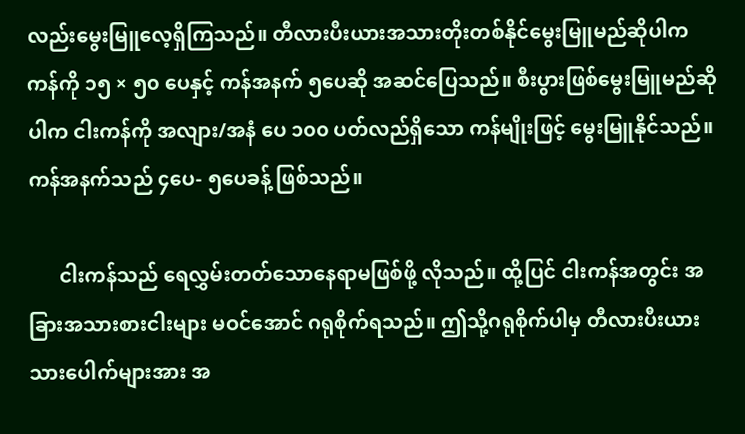လည်းမွေးမြူလေ့ရှိကြသည်။ တီလားပီးယားအသားတိုးတစ်နိုင်မွေးမြူမည်ဆိုပါက ကန်ကို ၁၅ × ၅၀ ပေနှင့် ကန်အနက် ၅ပေဆို အဆင်ပြေသည်။ စီးပွားဖြစ်မွေးမြူမည်ဆိုပါက ငါးကန်ကို အလျား/အနံ ပေ ၁၀၀ ပတ်လည်ရှိသော ကန်မျိုးဖြင့် မွေးမြူနိုင်သည်။ ကန်အနက်သည် ၄ပေ- ၅ပေခန့် ဖြစ်သည်။

      ငါးကန်သည် ရေလွှမ်းတတ်သောနေရာမဖြစ်ဖို့ လိုသည်။ ထို့ပြင် ငါးကန်အတွင်း အခြားအသားစားငါးများ မဝင်အောင် ဂရုစိုက်ရသည်။ ဤသို့ဂရုစိုက်ပါမှ တီလားပီးယားသားပေါက်များအား အ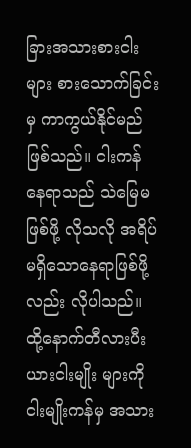ခြားအသားစားငါးများ စားသောက်ခြင်းမှ ကာကွယ်နိုင်မည် ဖြစ်သည်။ ငါးကန်နေရာသည် သဲမြေမဖြစ်ဖို့ လိုသလို အရိပ်မရှိသောနေရာဖြစ်ဖို့လည်း လိုပါသည်။ ထို့နောက်တီလားပီးယားငါးမျိုး များကို ငါးမျိုးကန်မှ အသား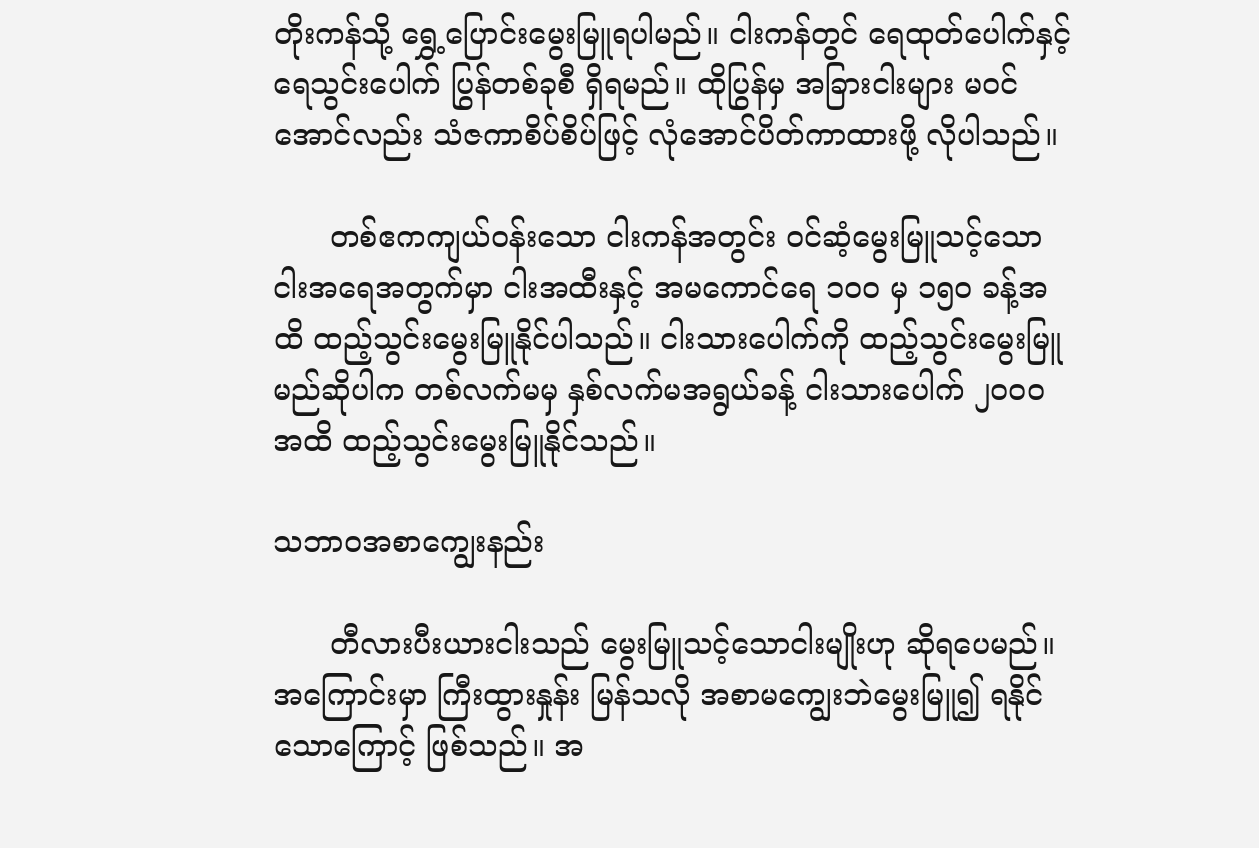တိုးကန်သို့ ရွှေ့ပြောင်းမွေးမြူရပါမည်။ ငါးကန်တွင် ရေထုတ်ပေါက်နှင့် ရေသွင်းပေါက် ပြွန်တစ်ခုစီ ရှိရမည်။ ထိုပြွန်မှ အခြားငါးများ မဝင်အောင်လည်း သံဇကာစိပ်စိပ်ဖြင့် လုံအောင်ပိတ်ကာထားဖို့ လိုပါသည်။

      တစ်ဧကကျယ်ဝန်းသော ငါးကန်အတွင်း ဝင်ဆံ့မွေးမြူသင့်သော ငါးအရေအတွက်မှာ ငါးအထီးနှင့် အမကောင်ရေ ၁၀၀ မှ ၁၅၀ ခန့်အထိ ထည့်သွင်းမွေးမြူနိုင်ပါသည်။ ငါးသားပေါက်ကို ထည့်သွင်းမွေးမြူမည်ဆိုပါက တစ်လက်မမှ နှစ်လက်မအရွယ်ခန့် ငါးသားပေါက် ၂၀၀၀ အထိ ထည့်သွင်းမွေးမြူနိုင်သည်။

သဘာဝအစာကျွေးနည်း

      တီလားပီးယားငါးသည် မွေးမြူသင့်သောငါးမျိုးဟု ဆိုရပေမည်။ အကြောင်းမှာ ကြီးထွားနှုန်း မြန်သလို အစာမကျွေးဘဲမွေးမြူ၍ ရနိုင်သောကြောင့် ဖြစ်သည်။ အ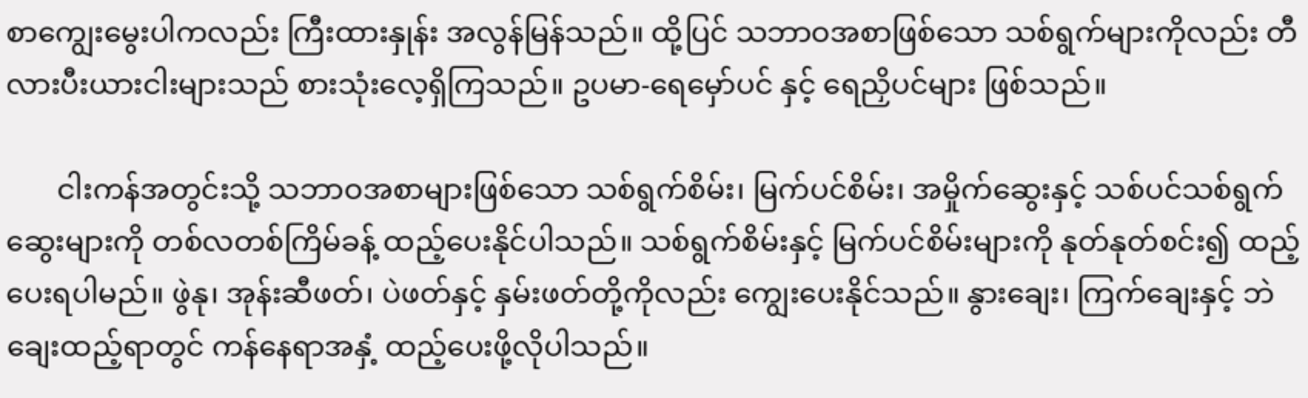စာကျွေးမွေးပါကလည်း ကြီးထားနှုန်း အလွန်မြန်သည်။ ထို့ပြင် သဘာဝအစာဖြစ်သော သစ်ရွက်များကိုလည်း တီလားပီးယားငါးများသည် စားသုံးလေ့ရှိကြသည်။ ဥပမာ-ရေမှော်ပင် နှင့် ရေညှိပင်များ ဖြစ်သည်။

       ငါးကန်အတွင်းသို့ သဘာဝအစာများဖြစ်သော သစ်ရွက်စိမ်း၊ မြက်ပင်စိမ်း၊ အမှိုက်ဆွေးနှင့် သစ်ပင်သစ်ရွက်ဆွေးများကို တစ်လတစ်ကြိမ်ခန့် ထည့်ပေးနိုင်ပါသည်။ သစ်ရွက်စိမ်းနှင့် မြက်ပင်စိမ်းများကို နုတ်နုတ်စင်း၍ ထည့်ပေးရပါမည်။ ဖွဲနု၊ အုန်းဆီဖတ်၊ ပဲဖတ်နှင့် နှမ်းဖတ်တို့ကိုလည်း ကျွေးပေးနိုင်သည်။ နွားချေး၊ ကြက်ချေးနှင့် ဘဲချေးထည့်ရာတွင် ကန်နေရာအနှံ့ ထည့်ပေးဖို့လိုပါသည်။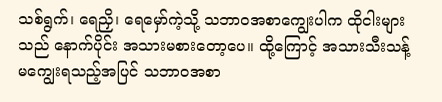သစ်ရွက်၊ ရေညှိ၊ ရေမှော်ကဲ့သို့ သဘာဝအစာကျွေးပါက ထိုငါးများသည် နောက်ပိုင်း အသားမစားတော့ပေ။ ထို့ကြောင့် အသားသီးသန့်မကျွေးရသည့်အပြင် သဘာဝအစာ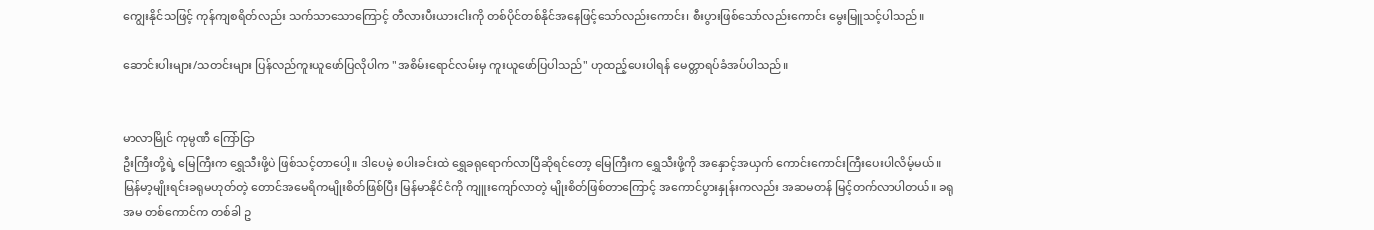ကျွေးနိုင်သဖြင့် ကုန်ကျစရိတ်လည်း သက်သာသောကြောင့် တီလားပီးယားငါးကို တစ်ပိုင်တစ်နိုင်အနေဖြင့်သော်လည်းကောင်း၊ စီးပွားဖြစ်သော်လည်းကောင်း မွေးမြူသင့်ပါသည်။

ဆောင်းပါးများ/သတင်းများ ပြန်လည်ကူးယူဖော်ပြလိုပါက "အစိမ်းရောင်လမ်းမှ ကူးယူဖော်ပြပါသည်" ဟုထည့်ပေးပါရန် မေတ္တာရပ်ခံအပ်ပါသည်။


မာလာမြိုင် ကုမ္ပဏီ ကြော်ငြာ
ဦးကြီးတို့ရဲ့ မြေကြီးက ရွှေသီးဖို့ပဲ ဖြစ်သင့်တာပေါ့။ ဒါပေမဲ့ စပါးခင်းထဲ ရွှေခရုရောက်လာပြီဆိုရင်တော့ မြေကြီးက ရွှေသီးဖို့ကို အနှောင့်အယှက် ကောင်းကောင်းကြီးပေးပါလိမ့်မယ်။ မြန်မာ့မျိုးရင်းခရုမဟုတ်တဲ့ တောင်အမေရိကမျိုးစိတ်ဖြစ်ပြီး မြန်မာနိုင်ငံကို ကျူးကျော်လာတဲ့ မျိုးစိတ်ဖြစ်တာကြောင့် အကောင်ပွားနှုန်းကလည်း အဆမတန် မြင့်တက်လာပါတယ်။ ခရုအမ တစ်ကောင်က တစ်ခါ ဥ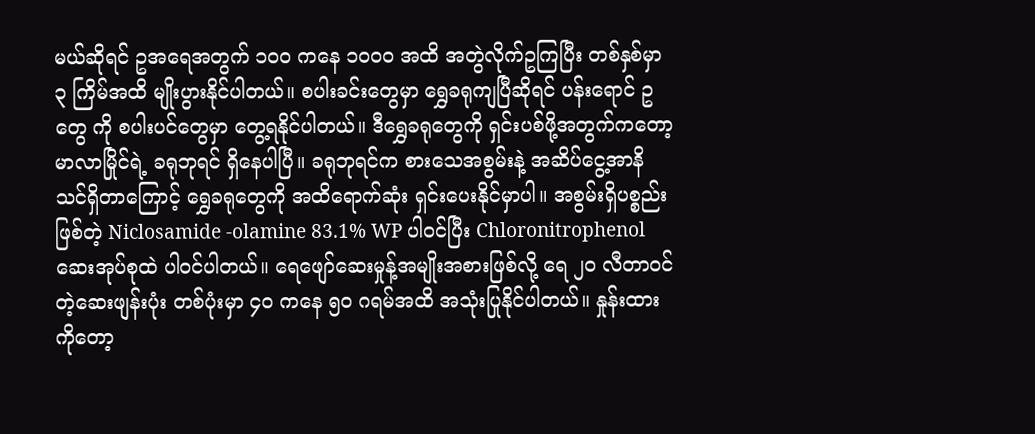မယ်ဆိုရင် ဥအရေအတွက် ၁၀၀ ကနေ ၁၀၀၀ အထိ အတွဲလိုက်ဥကြပြီး တစ်နှစ်မှာ ၃ ကြိမ်အထိ မျိုးပွားနိုင်ပါတယ်။ စပါးခင်းတွေမှာ ရွှေခရုကျပြီဆိုရင် ပန်းရောင် ဥ တွေ ကို စပါးပင်တွေမှာ တွေ့ရနိုင်ပါတယ်။ ဒီရွှေခရုတွေကို ရှင်းပစ်ဖို့အတွက်ကတော့ မာလာမြိုင်ရဲ့ ခရုဘုရင် ရှိနေပါပြီ။ ခရုဘုရင်က စားသေအစွမ်းနဲ့ အဆိပ်ငွေ့အာနိသင်ရှိတာကြောင့် ရွှေခရုတွေကို အထိရောက်ဆုံး ရှင်းပေးနိုင်မှာပါ။ အစွမ်းရှိပစ္စည်းဖြစ်တဲ့ Niclosamide -olamine 83.1% WP ပါဝင်ပြီး Chloronitrophenol ဆေးအုပ်စုထဲ ပါဝင်ပါတယ်။ ရေဖျော်ဆေးမှုန့်အမျိုးအစားဖြစ်လို့ ရေ ၂၀ လီတာဝင်တဲ့ဆေးဖျန်းပုံး တစ်ပုံးမှာ ၄၀ ကနေ ၅၀ ဂရမ်အထိ အသုံးပြုနိုင်ပါတယ်။ နှုန်းထားကိုတော့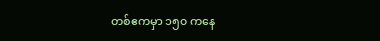တစ်ဧကမှာ ၁၅၀ ကနေ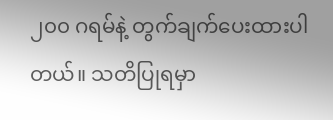၂၀၀ ဂရမ်နဲ့ တွက်ချက်ပေးထားပါတယ်။ သတိပြုရမှာ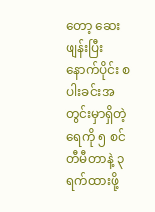တော့ ဆေးဖျန်းပြီးနောက်ပိုင်း စပါးခင်းအတွင်းမှာရှိတဲ့ ရေကို ၅ စင်တီမီတာနဲ့ ၃ ရက်ထားဖို့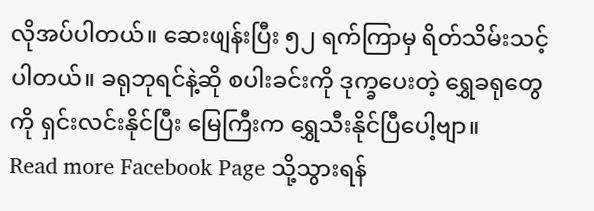လိုအပ်ပါတယ်။ ဆေးဖျန်းပြီး ၅၂ ရက်ကြာမှ ရိတ်သိမ်းသင့်ပါတယ်။ ခရုဘုရင်နဲ့ဆို စပါးခင်းကို ဒုက္ခပေးတဲ့ ရွှေခရုတွေကို ရှင်းလင်းနိုင်ပြီး မြေကြီးက ရွှေသီးနိုင်ပြီပေါ့ဗျာ။
Read more Facebook Page သို့သွားရန်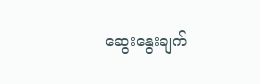ဆွေးနွေးချက်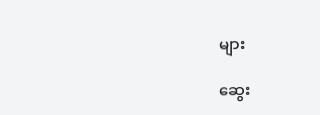များ

ဆွေး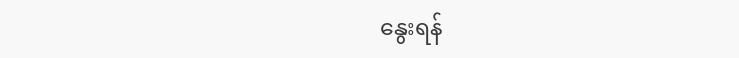နွေးရန်